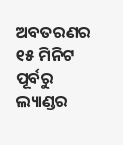ଅବତରଣର ୧୫ ମିନିଟ ପୂର୍ବରୁ ଲ୍ୟାଣ୍ଡର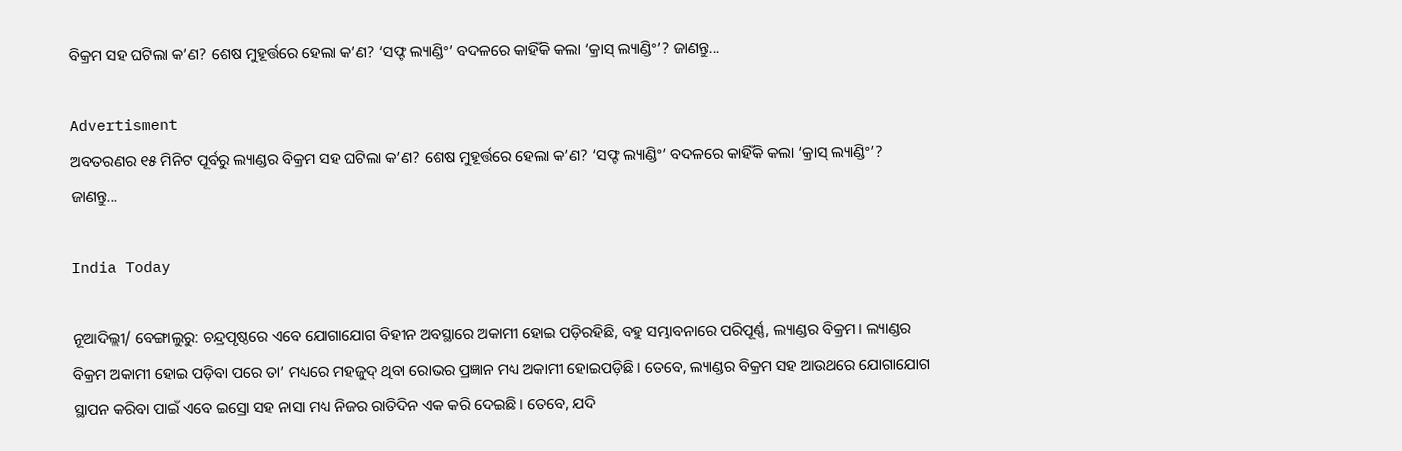ବିକ୍ରମ ସହ ଘଟିଲା କ’ଣ? ଶେଷ ମୁହୂର୍ତ୍ତରେ ହେଲା କ’ଣ? ‘ସଫ୍ଟ ଲ୍ୟାଣ୍ଡିଂ’ ବଦଳରେ କାହିଁକି କଲା ‘କ୍ରାସ୍‌ ଲ୍ୟାଣ୍ଡିଂ’? ଜାଣନ୍ତୁ...

Advertisment
ଅବତରଣର ୧୫ ମିନିଟ ପୂର୍ବରୁ ଲ୍ୟାଣ୍ଡର ବିକ୍ରମ ସହ ଘଟିଲା କ’ଣ? ଶେଷ ମୁହୂର୍ତ୍ତରେ ହେଲା କ’ଣ? ‘ସଫ୍ଟ ଲ୍ୟାଣ୍ଡିଂ’ ବଦଳରେ କାହିଁକି କଲା ‘କ୍ରାସ୍‌ ଲ୍ୟାଣ୍ଡିଂ’? ଜାଣନ୍ତୁ...

India Today

ନୂଆଦିଲ୍ଲୀ/ ବେଙ୍ଗାଲୁରୁ: ଚନ୍ଦ୍ରପୃଷ୍ଠରେ ଏବେ ଯୋଗାଯୋଗ ବିହୀନ ଅବସ୍ଥାରେ ଅକାମୀ ହୋଇ ପଡ଼ିରହିଛି, ବହୁ ସମ୍ଭାବନାରେ ପରିପୂର୍ଣ୍ଣ, ଲ୍ୟାଣ୍ଡର ବିକ୍ରମ। ଲ୍ୟାଣ୍ଡର ବିକ୍ରମ ଅକାମୀ ହୋଇ ପଡ଼ିବା ପରେ ତା’ ମଧ୍ୟରେ ମହଜୁଦ୍‌ ଥିବା ରୋଭର ପ୍ରଜ୍ଞାନ ମଧ୍ୟ ଅକାମୀ ହୋଇପଡ଼ିଛି। ତେବେ, ଲ୍ୟାଣ୍ଡର ବିକ୍ରମ ସହ ଆଉଥରେ ଯୋଗାଯୋଗ ସ୍ଥାପନ କରିବା ପାଇଁ ଏବେ ଇସ୍ରୋ ସହ ନାସା ମଧ୍ୟ ନିଜର ରାତିଦିନ ଏକ କରି ଦେଇଛି। ତେବେ, ଯଦି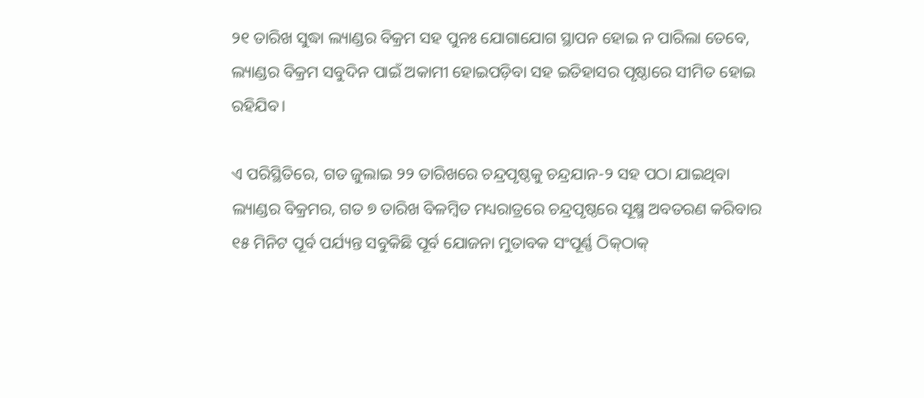୨୧ ତାରିଖ ସୁଦ୍ଧା ଲ୍ୟାଣ୍ଡର ବିକ୍ରମ ସହ ପୁନଃ ଯୋଗାଯୋଗ ସ୍ଥାପନ ହୋଇ ନ ପାରିଲା ତେବେ, ଲ୍ୟାଣ୍ଡର ବିକ୍ରମ ସବୁଦିନ ପାଇଁ ଅକାମୀ ହୋଇପଡ଼ିବା ସହ ଇତିହାସର ପୃଷ୍ଠାରେ ସୀମିତ ହୋଇ ରହିଯିବ।

ଏ ପରିସ୍ଥିତିରେ, ଗତ ଜୁଲାଇ ୨୨ ତାରିଖରେ ଚନ୍ଦ୍ରପୃଷ୍ଠକୁ ଚନ୍ଦ୍ରଯାନ-୨ ସହ ପଠା ଯାଇଥିବା ଲ୍ୟାଣ୍ଡର ବିକ୍ରମର, ଗତ ୭ ତାରିଖ ବିଳମ୍ବିତ ମଧ୍ୟରାତ୍ରରେ ଚନ୍ଦ୍ରପୃଷ୍ଠରେ ସୂକ୍ଷ୍ମ ଅବତରଣ କରିବାର ୧୫ ମିନିଟ ପୂର୍ବ ପର୍ଯ୍ୟନ୍ତ ସବୁକିଛି ପୂର୍ବ ଯୋଜନା ମୁତାବକ ସଂପୂର୍ଣ୍ଣ ଠିକ୍‌ଠାକ୍‌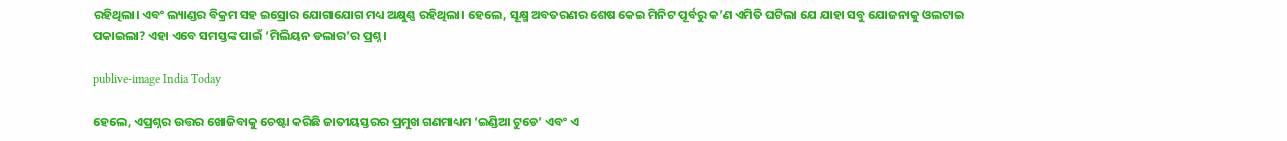ରହିଥିଲା। ଏବଂ ଲ୍ୟାଣ୍ଡର ବିକ୍ରମ ସହ ଇସ୍ରୋର ଯୋଗାଯୋଗ ମଧ୍ୟ ଅକ୍ଷୁଣ୍ଣ ରହିଥିଲା। ହେଲେ, ସୂକ୍ଷ୍ମ ଅବତରଣର ଶେଷ କେଇ ମିନିଟ ପୂର୍ବରୁ କ’ଣ ଏମିତି ଘଟିଲା ଯେ ଯାହା ସବୁ ଯୋଜନାକୁ ଓଲଟାଇ ପକାଇଲା? ଏହା ଏବେ ସମସ୍ତଙ୍କ ପାଇଁ ‘ମିଲିୟନ ଡଲାର’ର ପ୍ରଶ୍ନ।

publive-image India Today

ହେଲେ, ଏପ୍ରଶ୍ନର ଉତ୍ତର ଖୋଜିବାକୁ ଚେଷ୍ଟା କରିଛି ଜାତୀୟସ୍ତରର ପ୍ରମୁଖ ଗଣମାଧ୍ୟମ ‘ଇଣ୍ଡିଆ ଟୁଡେ’ ଏବଂ ଏ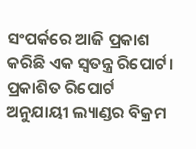ସଂପର୍କରେ ଆଜି ପ୍ରକାଶ କରିଛି ଏକ ସ୍ୱତନ୍ତ୍ର ରିପୋର୍ଟ। ପ୍ରକାଶିତ ରିପୋର୍ଟ ଅନୁଯାୟୀ ଲ୍ୟାଣ୍ଡର ବିକ୍ରମ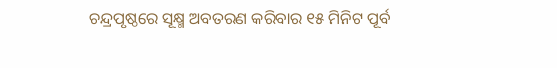ଚନ୍ଦ୍ରପୃଷ୍ଠରେ ସୂକ୍ଷ୍ମ ଅବତରଣ କରିବାର ୧୫ ମିନିଟ ପୂର୍ବ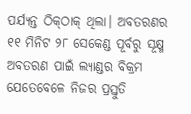ପର୍ଯ୍ୟନ୍ତ ଠିକ୍‌ଠାକ୍‌ ଥିଲା। ଅବତରଣର ୧୧ ମିନିଟ ୨୮ ସେକେଣ୍ଡ ପୂର୍ବରୁ ସୂକ୍ଷ୍ମ ଅବତରଣ ପାଇଁ ଲ୍ୟାଣ୍ଡର ବିକ୍ରମ ଯେତେବେଳେ ନିଜର ପ୍ରସ୍ତୁତି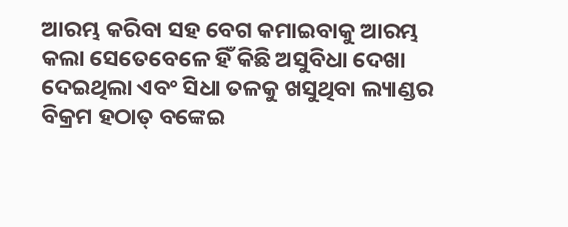ଆରମ୍ଭ କରିବା ସହ ବେଗ କମାଇବାକୁ ଆରମ୍ଭ କଲା ସେତେବେଳେ ହିଁ କିଛି ଅସୁବିଧା ଦେଖା ଦେଇଥିଲା ଏବଂ ସିଧା ତଳକୁ ଖସୁଥିବା ଲ୍ୟାଣ୍ଡର ବିକ୍ରମ ହଠାତ୍‌ ବଙ୍କେଇ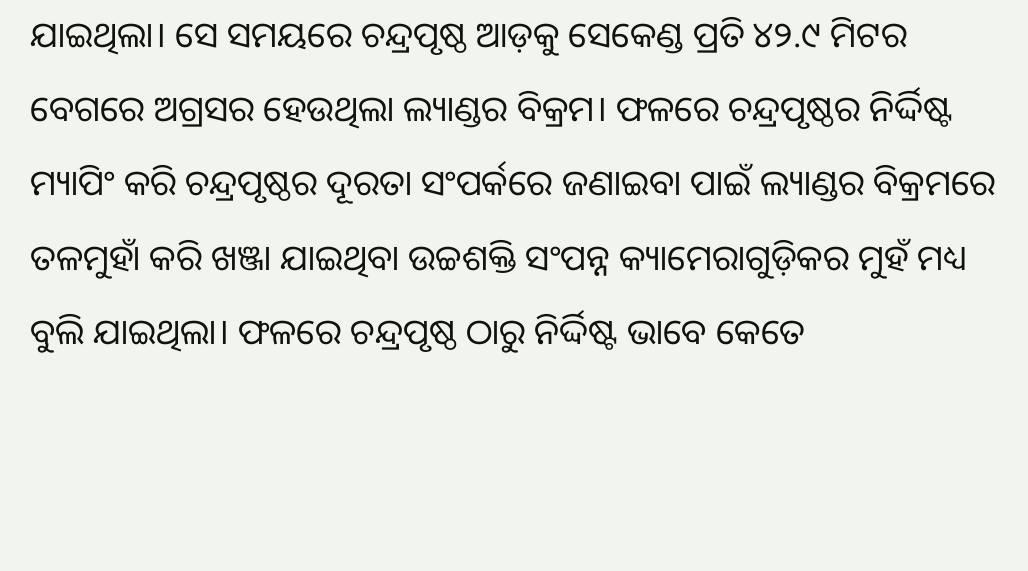ଯାଇଥିଲା। ସେ ସମୟରେ ଚନ୍ଦ୍ରପୃଷ୍ଠ ଆଡ଼କୁ ସେକେଣ୍ଡ ପ୍ରତି ୪୨.୯ ମିଟର ବେଗରେ ଅଗ୍ରସର ହେଉଥିଲା ଲ୍ୟାଣ୍ଡର ବିକ୍ରମ। ଫଳରେ ଚନ୍ଦ୍ରପୃଷ୍ଠର ନିର୍ଦ୍ଦିଷ୍ଟ ମ୍ୟାପିଂ କରି ଚନ୍ଦ୍ରପୃଷ୍ଠର ଦୂରତା ସଂପର୍କରେ ଜଣାଇବା ପାଇଁ ଲ୍ୟାଣ୍ଡର ବିକ୍ରମରେ ତଳମୁହାଁ କରି ଖଞ୍ଜା ଯାଇଥିବା ଉଚ୍ଚଶକ୍ତି ସଂପନ୍ନ କ୍ୟାମେରାଗୁଡ଼ିକର ମୁହଁ ମଧ୍ୟ ବୁଲି ଯାଇଥିଲା। ଫଳରେ ଚନ୍ଦ୍ରପୃଷ୍ଠ ଠାରୁ ନିର୍ଦ୍ଦିଷ୍ଟ ଭାବେ କେତେ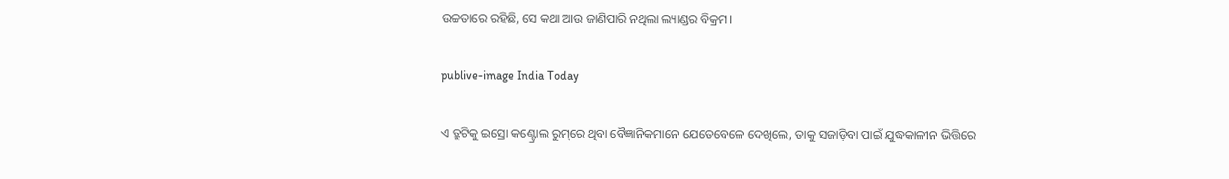ଉଚ୍ଚତାରେ ରହିଛି, ସେ କଥା ଆଉ ଜାଣିପାରି ନଥିଲା ଲ୍ୟାଣ୍ଡର ବିକ୍ରମ।

publive-image India Today

ଏ ତ୍ରୁଟିକୁ ଇସ୍ରୋ କଣ୍ଟ୍ରୋଲ ରୁମ୍‌ରେ ଥିବା ବୈଜ୍ଞାନିକମାନେ ଯେତେବେଳେ ଦେଖିଲେ, ତାକୁ ସଜାଡ଼ିବା ପାଇଁ ଯୁଦ୍ଧକାଳୀନ ଭିତ୍ତିରେ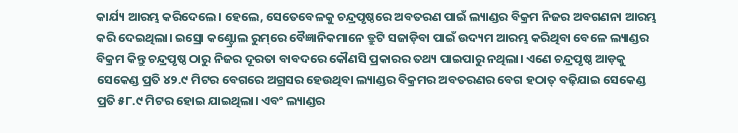କାର୍ଯ୍ୟ ଆରମ୍ଭ କରିଦେଲେ। ହେଲେ, ସେତେବେଳକୁ ଚନ୍ଦ୍ରପୃଷ୍ଠରେ ଅବତରଣ ପାଇଁ ଲ୍ୟାଣ୍ଡର ବିକ୍ରମ ନିଜର ଅବଗଣନା ଆରମ୍ଭ କରି ଦେଇଥିଲା। ଇସ୍ରୋ କଣ୍ଟ୍ରୋଲ ରୁମ୍‌ରେ ବୈଜ୍ଞାନିକମାନେ ତ୍ରୁଟି ସଜାଡ଼ିବା ପାଇଁ ଉଦ୍ୟମ ଆରମ୍ଭ କରିଥିବା ବେଳେ ଲ୍ୟାଣ୍ଡର ବିକ୍ରମ କିନ୍ତୁ ଚନ୍ଦ୍ରପୃଷ୍ଠ ଠାରୁ ନିଜର ଦୂରତା ବାବଦରେ କୌଣସି ପ୍ରକାରର ତଥ୍ୟ ପାଇପାରୁ ନଥିଲା। ଏଣେ ଚନ୍ଦ୍ରପୃଷ୍ଠ ଆଡ଼କୁ ସେକେଣ୍ଡ ପ୍ରତି ୪୨.୯ ମିଟର ବେଗରେ ଅଗ୍ରସର ହେଉଥିବା ଲ୍ୟାଣ୍ଡର ବିକ୍ରମର ଅବତରଣର ବେଗ ହଠାତ୍‌ ବଢ଼ିଯାଇ ସେକେଣ୍ଡ ପ୍ରତି ୫୮.୯ ମିଟର ହୋଇ ଯାଇଥିଲା। ଏବଂ ଲ୍ୟାଣ୍ଡର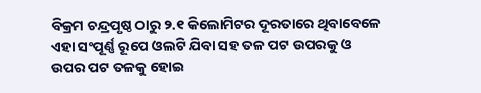ବିକ୍ରମ ଚନ୍ଦ୍ରପୃଷ୍ଠ ଠାରୁ ୨.୧ କିଲୋମିଟର ଦୂରତାରେ ଥିବାବେଳେ ଏହା ସଂପୂର୍ଣ୍ଣ ରୂପେ ଓଲଟି ଯିବା ସହ ତଳ ପଟ ଉପରକୁ ଓ ଉପର ପଟ ତଳକୁ ହୋଇ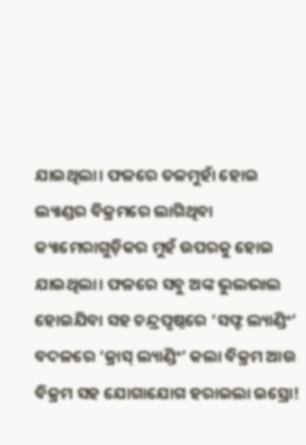ଯାଇଥିଲା। ଫଳରେ ତଳମୁହାଁ ହୋଇ ଲ୍ୟାଣ୍ଡର ବିକ୍ରମରେ ଲାଗିଥିବା କ୍ୟାମେରାଗୁଡ଼ିକର ମୁହଁ ଉପରକୁ ହୋଇ ଯାଇଥିଲା। ଫଳରେ ସବୁ ଅଙ୍କ ଭୁଲଭାଲ ହୋଇଯିବା ସହ ଚନ୍ଦ୍ରପୃଷ୍ଠରେ ‘ସଫ୍ଟ ଲ୍ୟାଣ୍ଡିଂ’ ବଦଳରେ ‘କ୍ରାସ୍‌ ଲ୍ୟାଣ୍ଡିଂ’ କଲା ବିକ୍ରମ ଆଉ ବିକ୍ରମ ସହ ଯୋଗାଯୋଗ ହରାଇଲା ଇସ୍ରୋ!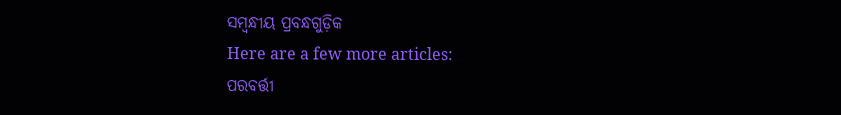ସମ୍ବନ୍ଧୀୟ ପ୍ରବନ୍ଧଗୁଡ଼ିକ
Here are a few more articles:
ପରବର୍ତ୍ତୀ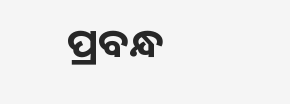ପ୍ରବନ୍ଧ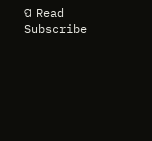ପ Read
Subscribe